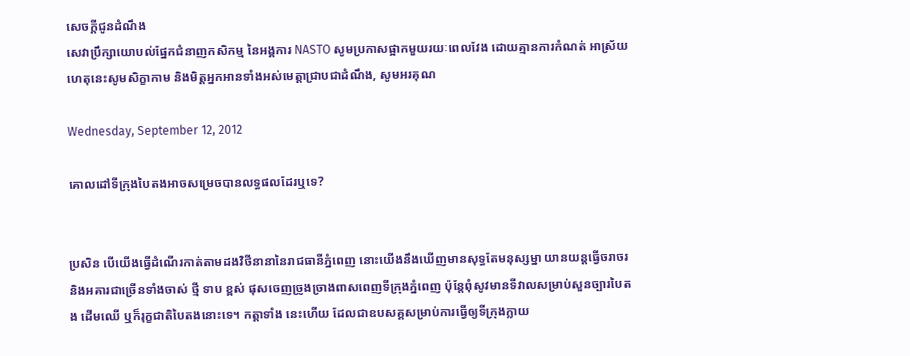សេចក្តីជូនដំណឹង
សេវាប្រឹក្សាយោបល់ផ្នែកជំនាញកសិកម្ម នៃអង្គការ NASTO សូមប្រកាសផ្អាកមួយរយៈពេលវែង ដោយគ្មានការកំណត់ អាស្រ័យហេតុនេះសូមសិក្ខាកាម និងមិត្តអ្នកអានទាំងអស់មេត្តាជ្រាបជាដំណឹង, សូមអរគុណ

Wednesday, September 12, 2012

គោលដៅទីក្រុងបៃតងអាចសម្រេចបានលទ្ធផលដែរឬទេ?


ប្រសិន បើយើងធ្វើដំណើរកាត់តាមដងវិថីនានានៃរាជធានីភ្នំពេញ នោះយើងនឹងឃើញមានសុទ្ធតែមនុស្សម្នា យានយន្តធ្វើចរាចរ និងអគារជាច្រើនទាំងចាស់ ថ្មី ទាប ខ្ពស់ ផុសចេញច្រូងច្រាងពាសពេញទីក្រុងភ្នំពេញ ប៉ុន្តែពុំសូវមានទីវាលសម្រាប់សួនច្បារបៃតង ដើមឈើ ឬក៏រុក្ខជាតិបៃតងនោះទេ។ កត្តាទាំង នេះហើយ ដែលជាឧបសគ្គសម្រាប់ការធ្វើឲ្យទីក្រុងក្លាយ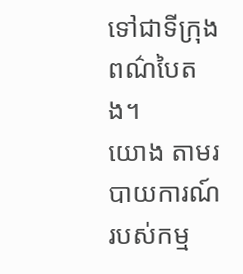ទៅជាទីក្រុងពណ៌បៃតង។
យោង តាមរបាយការណ៍របស់កម្ម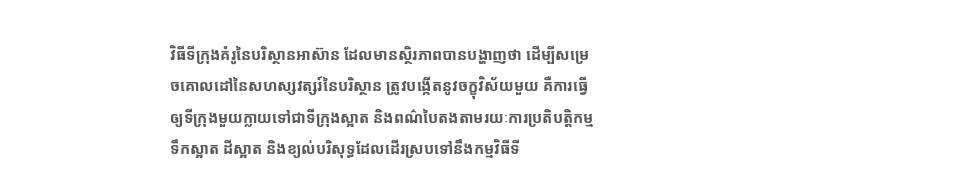វិធីទីក្រុងគំរូនៃបរិស្ថានអាស៊ាន ដែលមានស្ថិរភាពបានបង្ហាញថា ដើម្បីសម្រេចគោលដៅនៃសហស្សវត្សរ៍នៃបរិស្ថាន ត្រូវបង្កើតនូវចក្ខុវិស័យមួយ គឺការធ្វើឲ្យទីក្រុងមួយក្លាយទៅជាទីក្រុងស្អាត និងពណ៌បៃតងតាមរយៈការប្រតិបត្តិកម្មទឹកស្អាត ដីស្អាត និងខ្យល់បរិសុទ្ធដែលដើរស្របទៅនឹងកម្មវិធីទី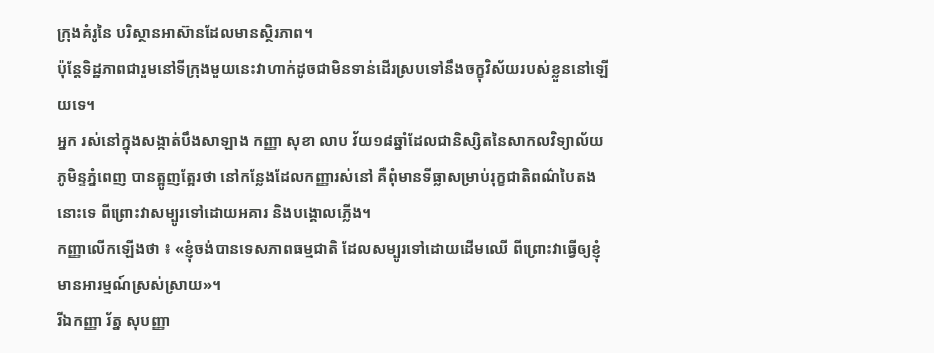ក្រុងគំរូនៃ បរិស្ថានអាស៊ានដែលមានស្ថិរភាព។
ប៉ុន្តែទិដ្ឋភាពជារួមនៅទីក្រុងមួយនេះវាហាក់ដូចជាមិនទាន់ដើរស្របទៅនឹងចក្ខុវិស័យរបស់ខ្លួននៅឡើយទេ។
អ្នក រស់នៅក្នុងសង្កាត់បឹងសាឡាង កញ្ញា សុខា លាប វ័យ១៨ឆ្នាំដែលជានិស្សិតនៃសាកលវិទ្យាល័យភូមិន្ទភ្នំពេញ បានត្អូញត្អែរថា នៅកន្លែងដែលកញ្ញារស់នៅ គឺពុំមានទីធ្លាសម្រាប់រុក្ខជាតិពណ៌បៃតងនោះទេ ពីព្រោះវាសម្បូរទៅដោយអគារ និងបង្គោលភ្លើង។
កញ្ញាលើកឡើងថា ៖ «ខ្ញុំចង់បានទេសភាពធម្មជាតិ ដែលសម្បូរទៅដោយដើមឈើ ពីព្រោះវាធ្វើឲ្យខ្ញុំមានអារម្មណ៍ស្រស់ស្រាយ»។
រីឯកញ្ញា រ័ត្ន សុបញ្ញា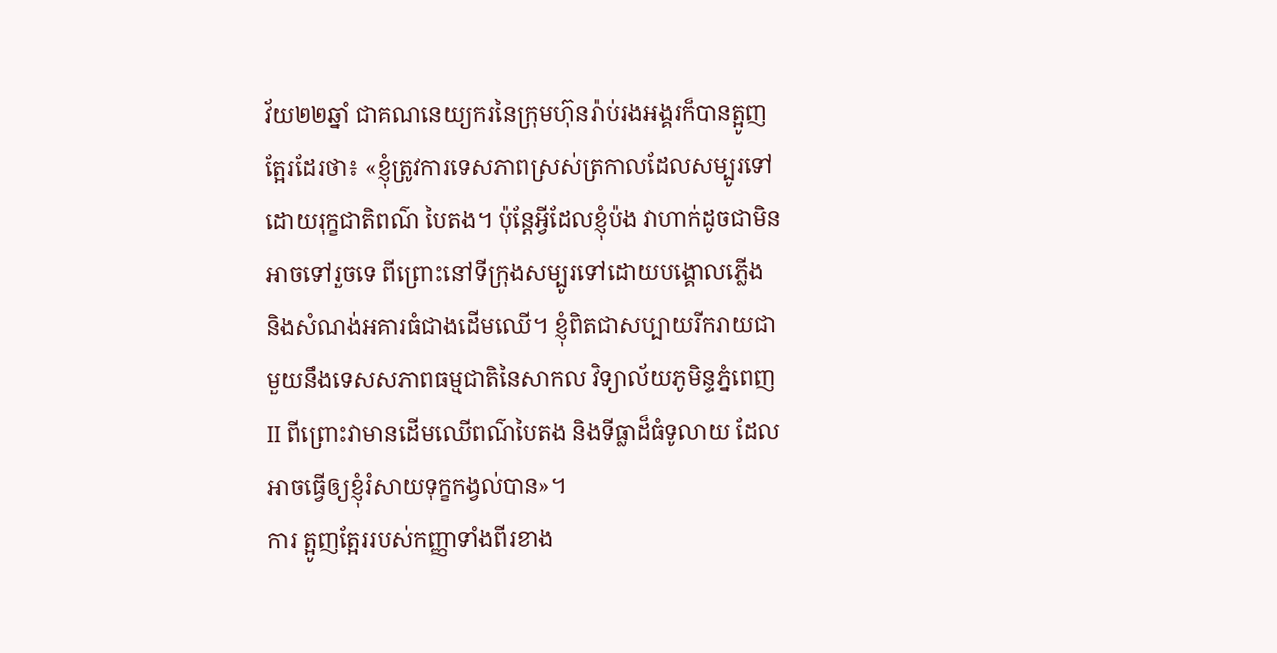វ័យ២២ឆ្នាំ ជាគណនេយ្យករនៃក្រុមហ៊ុនរ៉ាប់រងអង្គរក៏បានត្អូញត្អែរដែរថា៖ «ខ្ញុំត្រូវការទេសភាពស្រស់ត្រកាលដែលសម្បូរទៅដោយរុក្ខជាតិពណ៌ បៃតង។ ប៉ុន្តែអ្វីដែលខ្ញុំប៉ង វាហាក់ដូចជាមិនអាចទៅរួចទេ ពីព្រោះនៅទីក្រុងសម្បូរទៅដោយបង្គោលភ្លើង និងសំណង់អគារធំជាងដើមឈើ។ ខ្ញុំពិតជាសប្បាយរីករាយជាមួយនឹងទេសសភាពធម្មជាតិនៃសាកល វិទ្យាល័យភូមិន្ទភ្នំពេញII ពីព្រោះវាមានដើមឈើពណ៌បៃតង និងទីធ្លាដ៏ធំទូលាយ ដែលអាចធ្វើឲ្យខ្ញុំរំសាយទុក្ខកង្វល់បាន»។
ការ ត្អូញត្អែររបស់កញ្ញាទាំងពីរខាង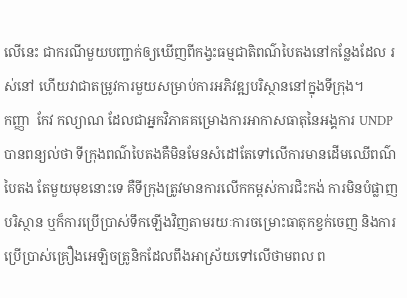លើនេះ ជាករណីមួយបញ្ជាក់ឲ្យឃើញពីកង្វះធម្មជាតិពណ៌បៃតងនៅកន្លែងដែល រស់នៅ ហើយវាជាតម្រូវការមួយសម្រាប់ការអភិវឌ្ឍបរិស្ថាននៅក្នុងទីក្រុង។
កញ្ញា  កែវ កល្យាណ ដែលជាអ្នកវិភាគគម្រោងការអាកាសធាតុនៃអង្គការ UNDP បានពន្យល់ថា ទីក្រុងពណ៌បៃតងគឺមិនមែនសំដៅតែទៅលើការមានដើមឈើពណ៌បៃតង តែមួយមុខនោះទេ គឺទីក្រុងត្រូវមានការលើកកម្ពស់ការជិះកង់ ការមិនបំផ្លាញបរិស្ថាន ឬក៏ការប្រើប្រាស់ទឹកឡើងវិញតាមរយៈការចម្រោះធាតុកខ្វក់ចេញ និងការប្រើប្រាស់គ្រឿងអេឡិចត្រូនិកដែលពឹងអាស្រ័យទៅលើថាមពល ព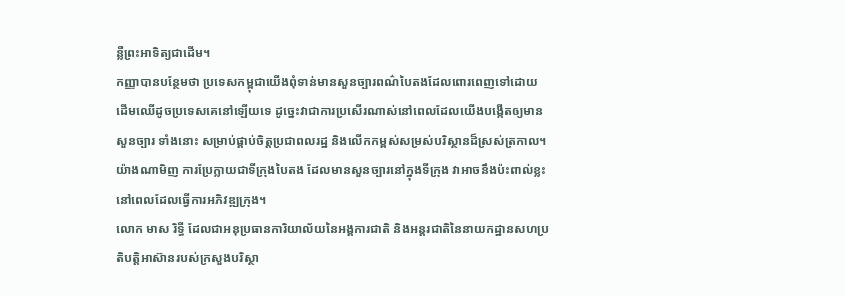ន្លឺព្រះអាទិត្យជាដើម។
កញ្ញាបានបន្ថែមថា ប្រទេសកម្ពុជាយើងពុំទាន់មានសួនច្បារពណ៌បៃតងដែលពោរពេញទៅដោយ ដើមឈើដូចប្រទេសគេនៅឡើយទេ ដូច្នេះវាជាការប្រសើរណាស់នៅពេលដែលយើងបង្កើតឲ្យមានសួនច្បារ ទាំងនោះ សម្រាប់ផ្គាប់ចិត្តប្រជាពលរដ្ឋ និងលើកកម្ពស់សម្រស់បរិស្ថានដ៏ស្រស់ត្រកាល។
យ៉ាងណាមិញ ការប្រែក្លាយជាទីក្រុងបៃតង ដែលមានសួនច្បារនៅក្នុងទីក្រុង វាអាចនឹងប៉ះពាល់ខ្លះនៅពេលដែលធ្វើការអភិវឌ្ឍក្រុង។
លោក មាស រិទ្ធី ដែលជាអនុប្រធានការិយាល័យនៃអង្គការជាតិ និងអន្តរជាតិនៃនាយកដ្ឋានសហប្រតិបត្តិអាស៊ានរបស់ក្រសួងបរិស្ថា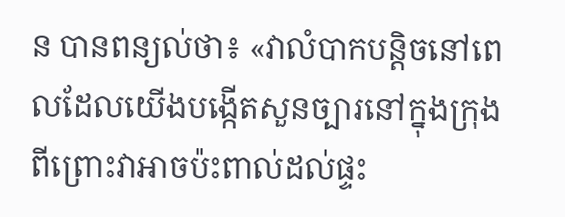ន បានពន្យល់ថា៖ «វាលំបាកបន្តិចនៅពេលដែលយើងបង្កើតសួនច្បារនៅក្នុងក្រុង ពីព្រោះវាអាចប៉ះពាល់ដល់ផ្ទះ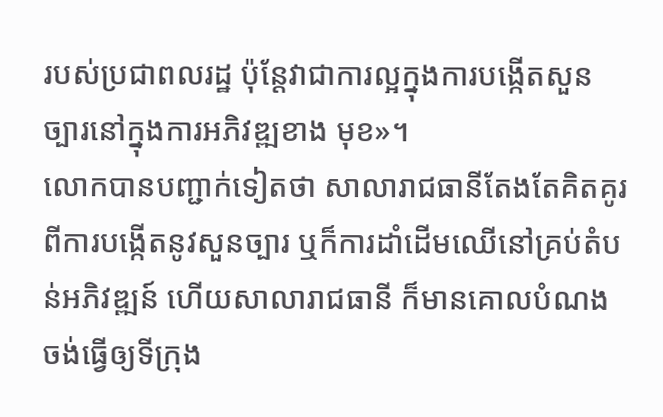របស់ប្រជាពលរដ្ឋ ប៉ុន្តែវាជាការល្អក្នុងការបង្កើតសួនច្បារនៅក្នុងការអភិវឌ្ឍខាង មុខ»។
លោកបានបញ្ជាក់ទៀតថា សាលារាជធានីតែងតែគិតគូរពីការបង្កើតនូវសួនច្បារ ឬក៏ការដាំដើមឈើនៅគ្រប់តំបន់អភិវឌ្ឍន៍ ហើយសាលារាជធានី ក៏មានគោលបំណងចង់ធ្វើឲ្យទីក្រុង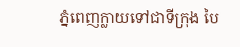ភ្នំពេញក្លាយទៅជាទីក្រុង បៃ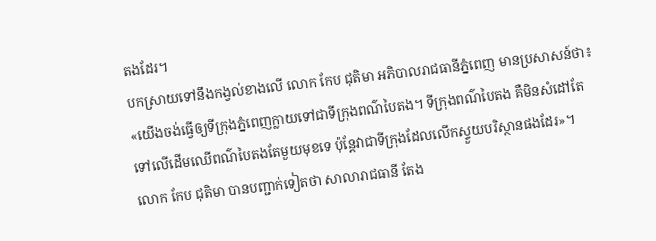តងដែរ។
បកស្រាយទៅនឹងកង្វល់ខាងលើ លោក កែប ជុតិមា អភិបាលរាជធានីភ្នំពេញ មានប្រសាសន៍ថា៖ «យើងចង់ធ្វើឲ្យទីក្រុងភ្នំពេញក្លាយទៅជាទីក្រុងពណ៌បៃតង។ ទីក្រុងពណ៌បៃតង គឺមិនសំដៅតែទៅលើដើមឈើពណ៌បៃតងតែមួយមុខទេ ប៉ុន្តែវាជាទីក្រុងដែលលើកស្ទួយបរិស្ថានផងដែរ»។
លោក កែប ជុតិមា បានបញ្ជាក់ទៀតថា សាលារាជធានី តែង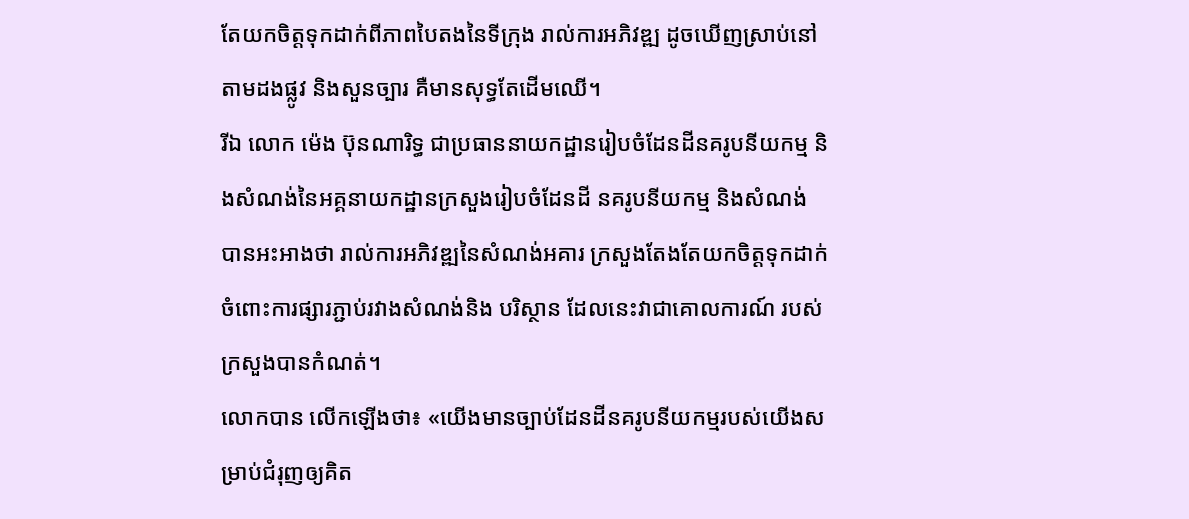តែយកចិត្តទុកដាក់ពីភាពបៃតងនៃទីក្រុង រាល់ការអភិវឌ្ឍ ដូចឃើញស្រាប់នៅតាមដងផ្លូវ និងសួនច្បារ គឺមានសុទ្ធតែដើមឈើ។
រីឯ លោក ម៉េង ប៊ុនណារិទ្ធ ជាប្រធាននាយកដ្ឋានរៀបចំដែនដីនគរូបនីយកម្ម និងសំណង់នៃអគ្គនាយកដ្ឋានក្រសួងរៀបចំដែនដី នគរូបនីយកម្ម និងសំណង់ បានអះអាងថា រាល់ការអភិវឌ្ឍនៃសំណង់អគារ ក្រសួងតែងតែយកចិត្តទុកដាក់ចំពោះការផ្សារភ្ជាប់រវាងសំណង់និង បរិស្ថាន ដែលនេះវាជាគោលការណ៍ របស់ក្រសួងបានកំណត់។
លោកបាន លើកឡើងថា៖ «យើងមានច្បាប់ដែនដីនគរូបនីយកម្មរបស់យើងសម្រាប់ជំរុញឲ្យគិត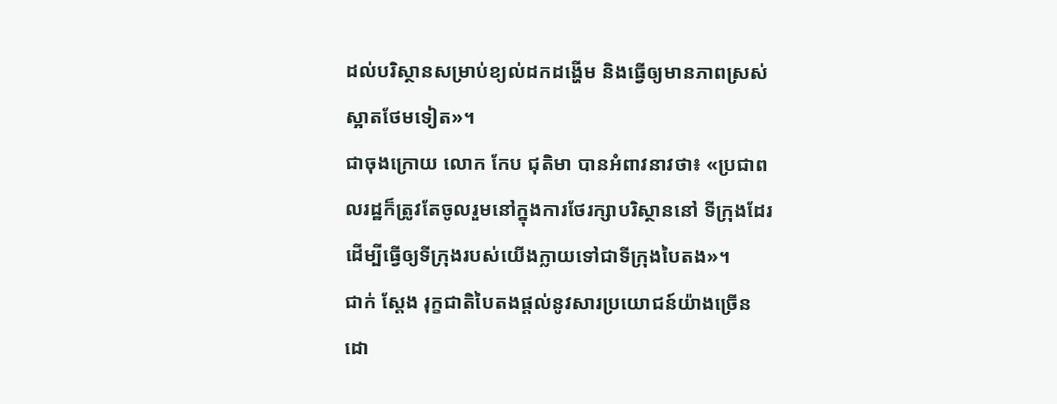ដល់បរិស្ថានសម្រាប់ខ្យល់ដកដង្ហើម និងធ្វើឲ្យមានភាពស្រស់ស្អាតថែមទៀត»។
ជាចុងក្រោយ លោក កែប ជុតិមា បានអំពាវនាវថា៖ «ប្រជាពលរដ្ឋក៏ត្រូវតែចូលរួមនៅក្នុងការថែរក្សាបរិស្ថាននៅ ទីក្រុងដែរ ដើម្បីធ្វើឲ្យទីក្រុងរបស់យើងក្លាយទៅជាទីក្រុងបៃតង»។
ជាក់ ស្តែង រុក្ខជាតិបៃតងផ្តល់នូវសារប្រយោជន៍យ៉ាងច្រើន ដោ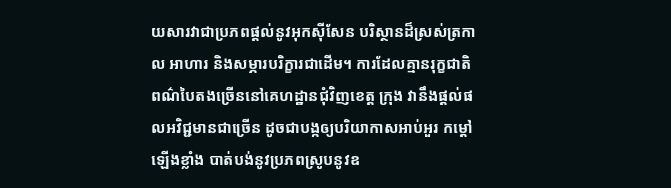យសារវាជាប្រភពផ្តល់នូវអុកស៊ីសែន បរិស្ថានដ៏ស្រស់ត្រកាល អាហារ និងសម្ភារបរិក្ខារជាដើម។ ការដែលគ្មានរុក្ខជាតិពណ៌បៃតងច្រើននៅគេហដ្ឋានជុំវិញខេត្ត ក្រុង វានឹងផ្តល់ផលអវិជ្ជមានជាច្រើន ដូចជាបង្កឲ្យបរិយាកាសអាប់អួរ កម្តៅឡើងខ្លាំង បាត់បង់នូវប្រភពស្រូបនូវឧ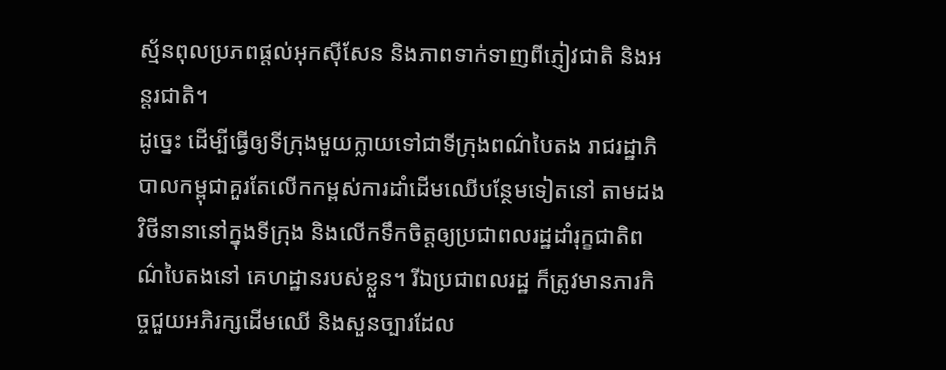ស្ម័នពុលប្រភពផ្តល់អុកស៊ីសែន និងភាពទាក់ទាញពីភ្ញៀវជាតិ និងអន្តរជាតិ។
ដូច្នេះ ដើម្បីធ្វើឲ្យទីក្រុងមួយក្លាយទៅជាទីក្រុងពណ៌បៃតង រាជរដ្ឋាភិបាលកម្ពុជាគួរតែលើកកម្ពស់ការដាំដើមឈើបន្ថែមទៀតនៅ តាមដងវិថីនានានៅក្នុងទីក្រុង និងលើកទឹកចិត្តឲ្យប្រជាពលរដ្ឋដាំរុក្ខជាតិពណ៌បៃតងនៅ គេហដ្ឋានរបស់ខ្លួន។ រីឯប្រជាពលរដ្ឋ ក៏ត្រូវមានភារកិច្ចជួយអភិរក្សដើមឈើ និងសួនច្បារដែល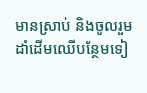មានស្រាប់ និងចូលរួមដាំដើមឈើបន្ថែមទៀ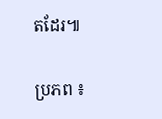តដែរ៕

ប្រភព ៖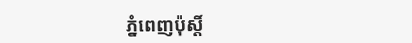ភ្នំពេញប៉ុស្តិ៍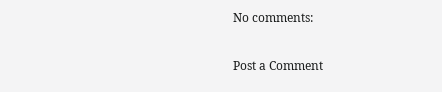No comments:

Post a Comment